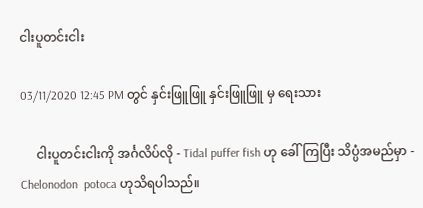ငါးပူတင်းငါး

03/11/2020 12:45 PM တွင် နှင်းဖြူဖြူ နှင်းဖြူဖြူ မှ ရေးသား

     ငါးပူတင်းငါးကို အင်္ဂလိပ်လို - Tidal puffer fish ဟု ခေါ်ကြပြီး သိပ္ပံအမည်မှာ - Chelonodon  potoca ဟုသိရပါသည်။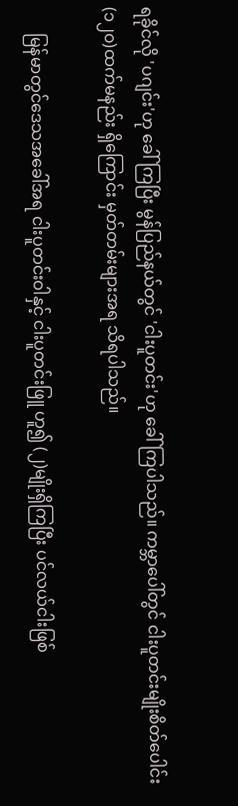ရခိုင်လို 'ပဂျင်း'ဟု ခေါ်ကြပြီး မွန်ပြည်နယ်တွင် 'ငါးပူတင်း'ဟု ခေါ်ကြပါသည်။ ကမ္ဘာပေါ်တွင် ငါးပူတင်းမျိုးစိတ်ပေါင်း (၁၂၀)ထက်မနည်း ရှိကြောင်း မှတ်တမ်းများအရ သိရပါသည်။

      မြန်မာတွင်ဒေသအခေါ်အရ ငါးပူတင်းဝါနှင့် ငါးပူတင်းဖြူ ဟူ၍ (၂)မျိုးရှိကြပြီး ပင်လယ်ငါးဖြစ်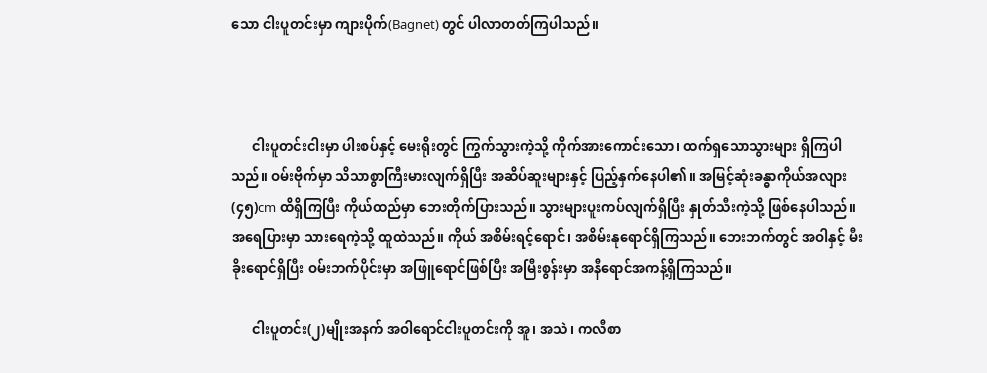သော ငါးပူတင်းမှာ ကျားပိုက်(Bagnet) တွင် ပါလာတတ်ကြပါသည်။



      ငါးပူတင်းငါးမှာ ပါးစပ်နှင့် မေးရိုးတွင် ကြွက်သွားကဲ့သို့ ကိုက်အားကောင်းသော၊ ထက်ရှသောသွားများ ရှိကြပါသည်။ ဝမ်းဗိုက်မှာ သိသာစွာကြီးမားလျက်ရှိပြီး အဆိပ်ဆူးများနှင့် ပြည့်နှက်နေပါ၏။ အမြင့်ဆုံးခန္ဓာကိုယ်အလျား (၄၅)cm ထိရှိကြပြီး ကိုယ်ထည်မှာ ဘေးတိုက်ပြားသည်။ သွားများပူးကပ်လျက်ရှိပြီး နှုတ်သီးကဲ့သို့ ဖြစ်နေပါသည်။ အရေပြားမှာ သားရေကဲ့သို့ ထူထဲသည်။ ကိုယ် အစိမ်းရင့်ရောင်၊ အစိမ်းနုရောင်ရှိကြသည်။ ဘေးဘက်တွင် အဝါနှင့် မီးခိုးရောင်ရှိပြီး ဝမ်းဘက်ပိုင်းမှာ အဖြူရောင်ဖြစ်ပြီး အမြီးစွန်းမှာ အနီရောင်အကန့်ရှိကြသည်။

      ငါးပူတင်း(၂)မျိုးအနက် အဝါရောင်ငါးပူတင်းကို အူ၊ အသဲ၊ ကလီစာ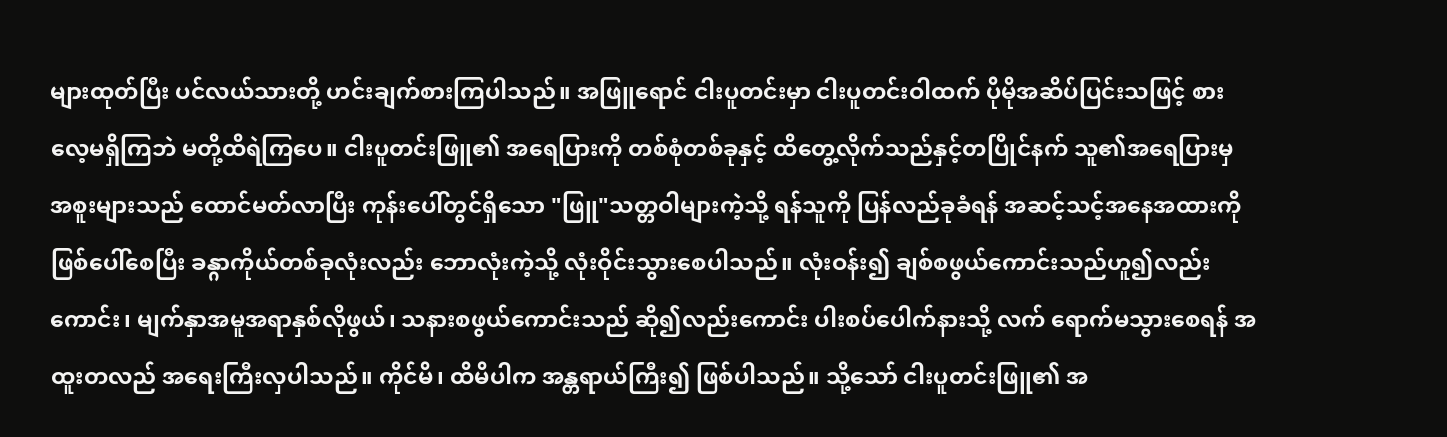များထုတ်ပြီး ပင်လယ်သားတို့ ဟင်းချက်စားကြပါသည်။ အဖြူရောင် ငါးပူတင်းမှာ ငါးပူတင်းဝါထက် ပိုမိုအဆိပ်ပြင်းသဖြင့် စားလေ့မရှိကြဘဲ မတို့ထိရဲကြပေ။ ငါးပူတင်းဖြူ၏ အရေပြားကို တစ်စုံတစ်ခုနှင့် ထိတွေ့လိုက်သည်နှင့်တပြိုင်နက် သူ၏အရေပြားမှ အစူးများသည် ထောင်မတ်လာပြီး ကုန်းပေါ်တွင်ရှိသော "ဖြူ"သတ္တဝါများကဲ့သို့ ရန်သူကို ပြန်လည်ခုခံရန် အဆင့်သင့်အနေအထားကို ဖြစ်ပေါ်စေပြီး ခန္ဂာကိုယ်တစ်ခုလုံးလည်း ဘောလုံးကဲ့သို့ လုံးဝိုင်းသွားစေပါသည်။ လုံးဝန်း၍ ချစ်စဖွယ်ကောင်းသည်ဟူ၍လည်းကောင်း၊ မျက်နှာအမူအရာနှစ်လိုဖွယ်၊ သနားစဖွယ်ကောင်းသည် ဆို၍လည်းကောင်း ပါးစပ်ပေါက်နားသို့ လက် ရောက်မသွားစေရန် အထူးတလည် အရေးကြီးလှပါသည်။ ကိုင်မိ၊ ထိမိပါက အန္တရာယ်ကြီး၍ ဖြစ်ပါသည်။ သို့သော် ငါးပူတင်းဖြူ၏ အ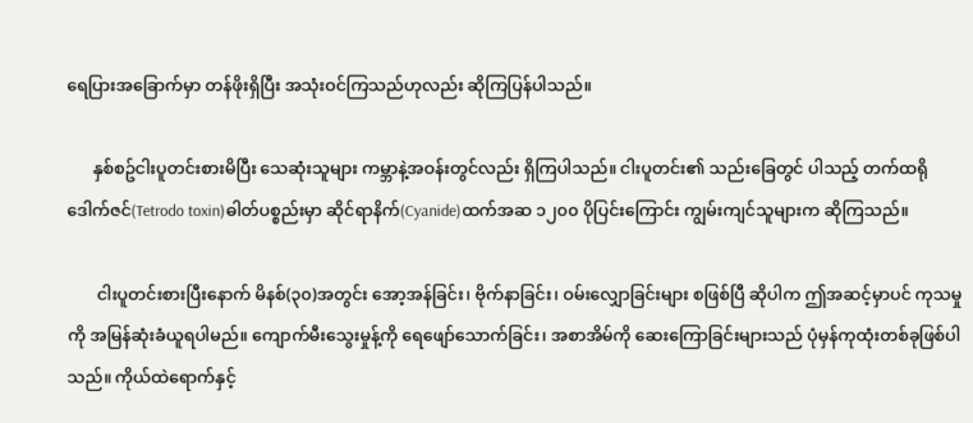ရေပြားအခြောက်မှာ တန်ဖိုးရှိပြီး အသုံးဝင်ကြသည်ဟုလည်း ဆိုကြပြန်ပါသည်။

      နှစ်စဥ်ငါးပူတင်းစားမိပြီး သေဆုံးသူများ ကမ္ဘာနဲ့အဝန်းတွင်လည်း ရှိကြပါသည်။ ငါးပူတင်း၏ သည်းခြေတွင် ပါသည့် တက်ထရိုဒေါက်ဇင်(Tetrodo toxin)ဓါတ်ပစ္စည်းမှာ ဆိုင်ရာနိက်(Cyanide)ထက်အဆ ၁၂၀၀ ပိုပြင်းကြောင်း ကျွမ်းကျင်သူများက ဆိုကြသည်။

       ငါးပူတင်းစားပြီးနောက် မိနစ်(၃၀)အတွင်း အော့အန်ခြင်း၊ ဗိုက်နာခြင်း၊ ဝမ်းလျှောခြင်းများ စဖြစ်ပြီ ဆိုပါက ဤအဆင့်မှာပင် ကုသမှုကို အမြန်ဆုံးခံယူရပါမည်။ ကျောက်မီးသွေးမှုန့်ကို ရေဖျော်သောက်ခြင်း၊ အစာအိမ်ကို ဆေးကြောခြင်းများသည် ပုံမှန်ကုထုံးတစ်ခုဖြစ်ပါသည်။ ကိုယ်ထဲရောက်နှင့်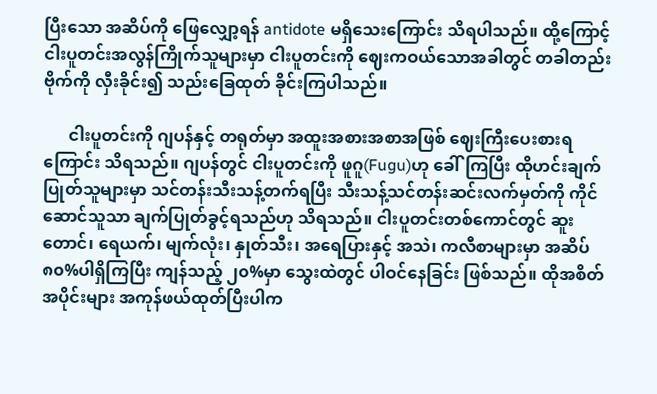ပြီးသော အဆိပ်ကို ဖြေလျှော့ရန် antidote မရှိသေးကြောင်း သိရပါသည်။ ထို့ကြောင့် ငါးပူတင်းအလွန်ကြိုက်သူများမှာ ငါးပူတင်းကို ဈေးကဝယ်သောအခါတွင် တခါတည်း ဗိုက်ကို လှီးခိုင်း၍ သည်းခြေထုတ် ခိုင်းကြပါသည်။

      ငါးပူတင်းကို ဂျပန်နှင့် တရုတ်မှာ အထူးအစားအစာအဖြစ် ဈေးကြီးပေးစားရကြောင်း သိရသည်။ ဂျပန်တွင် ငါးပူတင်းကို ဖူဂူ(Fugu)ဟု ခေါ်ကြပြီး ထိုဟင်းချက်ပြုတ်သူများမှာ သင်တန်းသီးသန့်တက်ရပြီး သီးသန့်သင်တန်းဆင်းလက်မှတ်ကို ကိုင်ဆောင်သူသာ ချက်ပြုတ်ခွင့်ရသည်ဟု သိရသည်။ ငါးပူတင်းတစ်ကောင်တွင် ဆူးတောင်၊ ရေယက်၊ မျက်လုံး၊ နှုတ်သီး၊ အရေပြားနှင့် အသဲ၊ ကလီစာများမှာ အဆိပ်၈၀%ပါရှိကြပြီး ကျန်သည့် ၂၀%မှာ သွေးထဲတွင် ပါဝင်နေခြင်း ဖြစ်သည်။ ထိုအစိတ်အပိုင်းများ အကုန်ဖယ်ထုတ်ပြီးပါက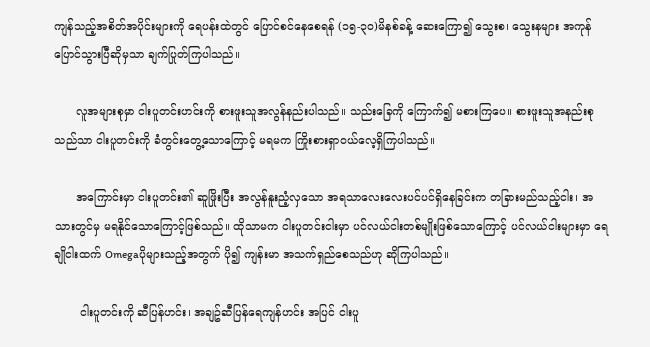ကျန်သည့်အစိတ်အပိုင်းများကို ရေပန်းထဲတွင် ပြောင်စင်နေစေရန် (၁၅-၃၀)မိနစ်ခန့် ဆေးကြော၍ သွေးစ၊ သွေးနများ အကုန်ပြောင်သွားပြီဆိုမှသာ ချက်ပြုတ်ကြပါသည်။

      လူအများစုမှာ ငါးပူတင်းဟင်းကို စားဖူးသူအလွန်နည်းပါသည်။ သည်းခြေကို ကြောက်၍ မစားကြပေ။ စားဖူးသူအနည်းစုသည်သာ ငါးပူတင်းကို ခံတွင်းတွေ့သောကြောင့် မရမက ကြိုးစားရှာဝယ်လေ့ရှိကြပါသည်။

      အကြောင်းမှာ ငါးပူတင်း၏ ဆူဖြိုးပြီး အလွန်နူးညံ့လှသော အရသာလေးလေးပင်ပင်ရှိနေခြင်းက တခြားမည်သည့်ငါး၊ အသားတွင်မှ မရနိုင်သောကြောင့်ဖြစ်သည်။ ထိုသာမက ငါးပူတင်းငါးမှာ ပင်လယ်ငါးတစ်မျိုးဖြစ်သောကြောင့် ပင်လယ်ငါးများမှာ ရေချိုငါးထက် Omegaပိုများသည့်အတွက် ပို၍ ကျန်းမာ အသက်ရှည်စေသည်ဟု ဆိုကြပါသည်။

       ငါးပူတင်းကို ဆီပြန်ဟင်း၊ အချဥ်ဆီပြန်ရေကျန်ဟင်း အပြင် ငါးပူ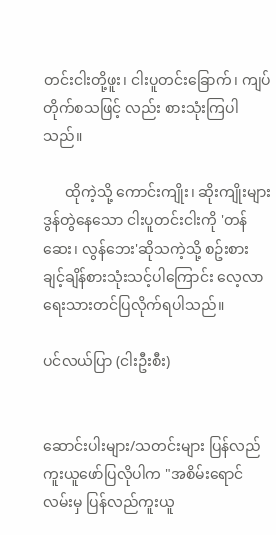တင်းငါးတို့ဖူး၊ ငါးပူတင်းခြောက်၊ ကျပ်တိုက်စသဖြင့် လည်း စားသုံးကြပါသည်။

      ထိုကဲ့သို့ ကောင်းကျိုး၊ ဆိုးကျိုးများ ဒွန်တွဲနေသော ငါးပူတင်းငါးကို 'တန်ဆေး၊ လွန်ဘေး'ဆိုသကဲ့သို့ စဥ်းစားချင့်ချိန်စားသုံးသင့်ပါကြောင်း လေ့လာရေးသားတင်ပြလိုက်ရပါသည်။

ပင်လယ်ပြာ (ငါးဦးစီး)


ဆောင်းပါးများ/သတင်းများ ပြန်လည်ကူးယူဖော်ပြလိုပါက "အစိမ်းရောင်လမ်းမှ ပြန်လည်ကူးယူ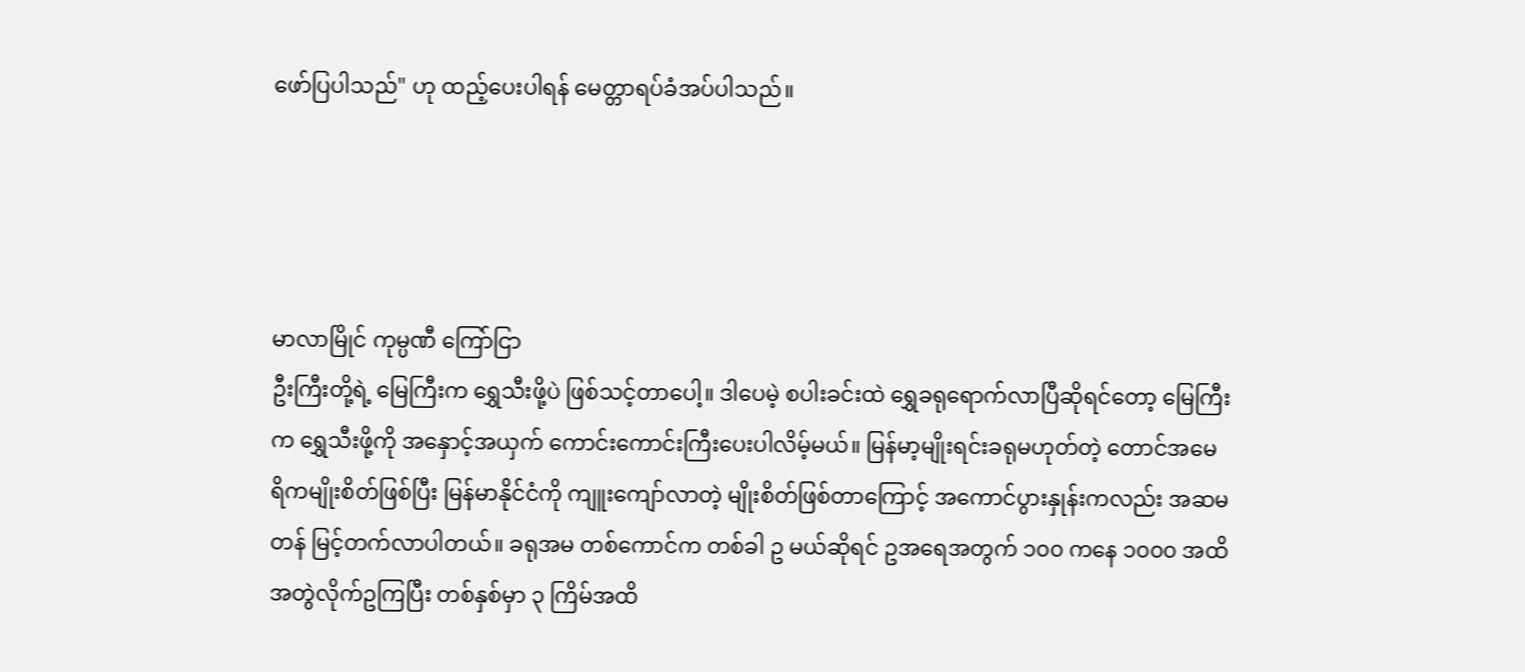ဖော်ပြပါသည်" ဟု ထည့်ပေးပါရန် မေတ္တာရပ်ခံအပ်ပါသည်။




မာလာမြိုင် ကုမ္ပဏီ ကြော်ငြာ
ဦးကြီးတို့ရဲ့ မြေကြီးက ရွှေသီးဖို့ပဲ ဖြစ်သင့်တာပေါ့။ ဒါပေမဲ့ စပါးခင်းထဲ ရွှေခရုရောက်လာပြီဆိုရင်တော့ မြေကြီးက ရွှေသီးဖို့ကို အနှောင့်အယှက် ကောင်းကောင်းကြီးပေးပါလိမ့်မယ်။ မြန်မာ့မျိုးရင်းခရုမဟုတ်တဲ့ တောင်အမေရိကမျိုးစိတ်ဖြစ်ပြီး မြန်မာနိုင်ငံကို ကျူးကျော်လာတဲ့ မျိုးစိတ်ဖြစ်တာကြောင့် အကောင်ပွားနှုန်းကလည်း အဆမတန် မြင့်တက်လာပါတယ်။ ခရုအမ တစ်ကောင်က တစ်ခါ ဥ မယ်ဆိုရင် ဥအရေအတွက် ၁၀၀ ကနေ ၁၀၀၀ အထိ အတွဲလိုက်ဥကြပြီး တစ်နှစ်မှာ ၃ ကြိမ်အထိ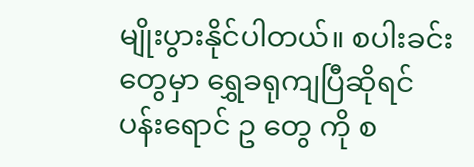မျိုးပွားနိုင်ပါတယ်။ စပါးခင်းတွေမှာ ရွှေခရုကျပြီဆိုရင် ပန်းရောင် ဥ တွေ ကို စ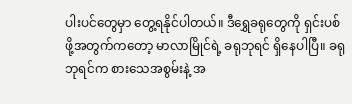ပါးပင်တွေမှာ တွေ့ရနိုင်ပါတယ်။ ဒီရွှေခရုတွေကို ရှင်းပစ်ဖို့အတွက်ကတော့ မာလာမြိုင်ရဲ့ ခရုဘုရင် ရှိနေပါပြီ။ ခရုဘုရင်က စားသေအစွမ်းနဲ့ အ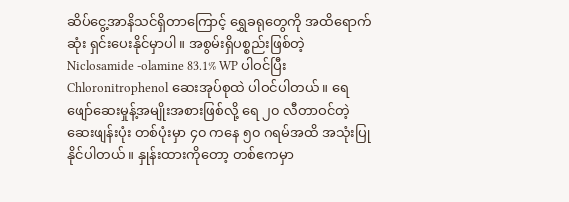ဆိပ်ငွေ့အာနိသင်ရှိတာကြောင့် ရွှေခရုတွေကို အထိရောက်ဆုံး ရှင်းပေးနိုင်မှာပါ။ အစွမ်းရှိပစ္စည်းဖြစ်တဲ့ Niclosamide -olamine 83.1% WP ပါဝင်ပြီး Chloronitrophenol ဆေးအုပ်စုထဲ ပါဝင်ပါတယ်။ ရေဖျော်ဆေးမှုန့်အမျိုးအစားဖြစ်လို့ ရေ ၂၀ လီတာဝင်တဲ့ဆေးဖျန်းပုံး တစ်ပုံးမှာ ၄၀ ကနေ ၅၀ ဂရမ်အထိ အသုံးပြုနိုင်ပါတယ်။ နှုန်းထားကိုတော့ တစ်ဧကမှာ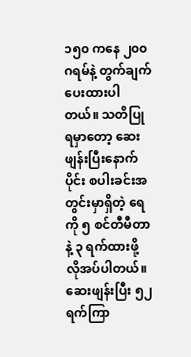၁၅၀ ကနေ ၂၀၀ ဂရမ်နဲ့ တွက်ချက်ပေးထားပါတယ်။ သတိပြုရမှာတော့ ဆေးဖျန်းပြီးနောက်ပိုင်း စပါးခင်းအတွင်းမှာရှိတဲ့ ရေကို ၅ စင်တီမီတာနဲ့ ၃ ရက်ထားဖို့ လိုအပ်ပါတယ်။ ဆေးဖျန်းပြီး ၅၂ ရက်ကြာ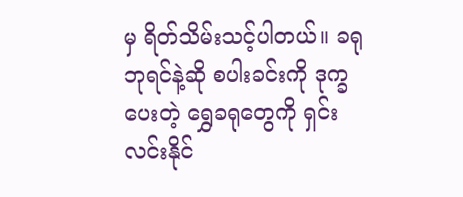မှ ရိတ်သိမ်းသင့်ပါတယ်။ ခရုဘုရင်နဲ့ဆို စပါးခင်းကို ဒုက္ခပေးတဲ့ ရွှေခရုတွေကို ရှင်းလင်းနိုင်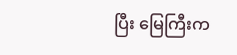ပြီး မြေကြီးက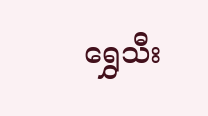ရွှေသီး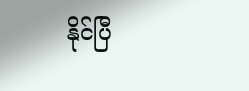နိုင်ပြီ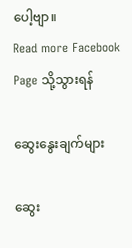ပေါ့ဗျာ။
Read more Facebook Page သို့သွားရန်

ဆွေးနွေးချက်များ

ဆွေး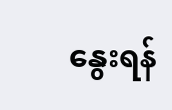နွေးရန်